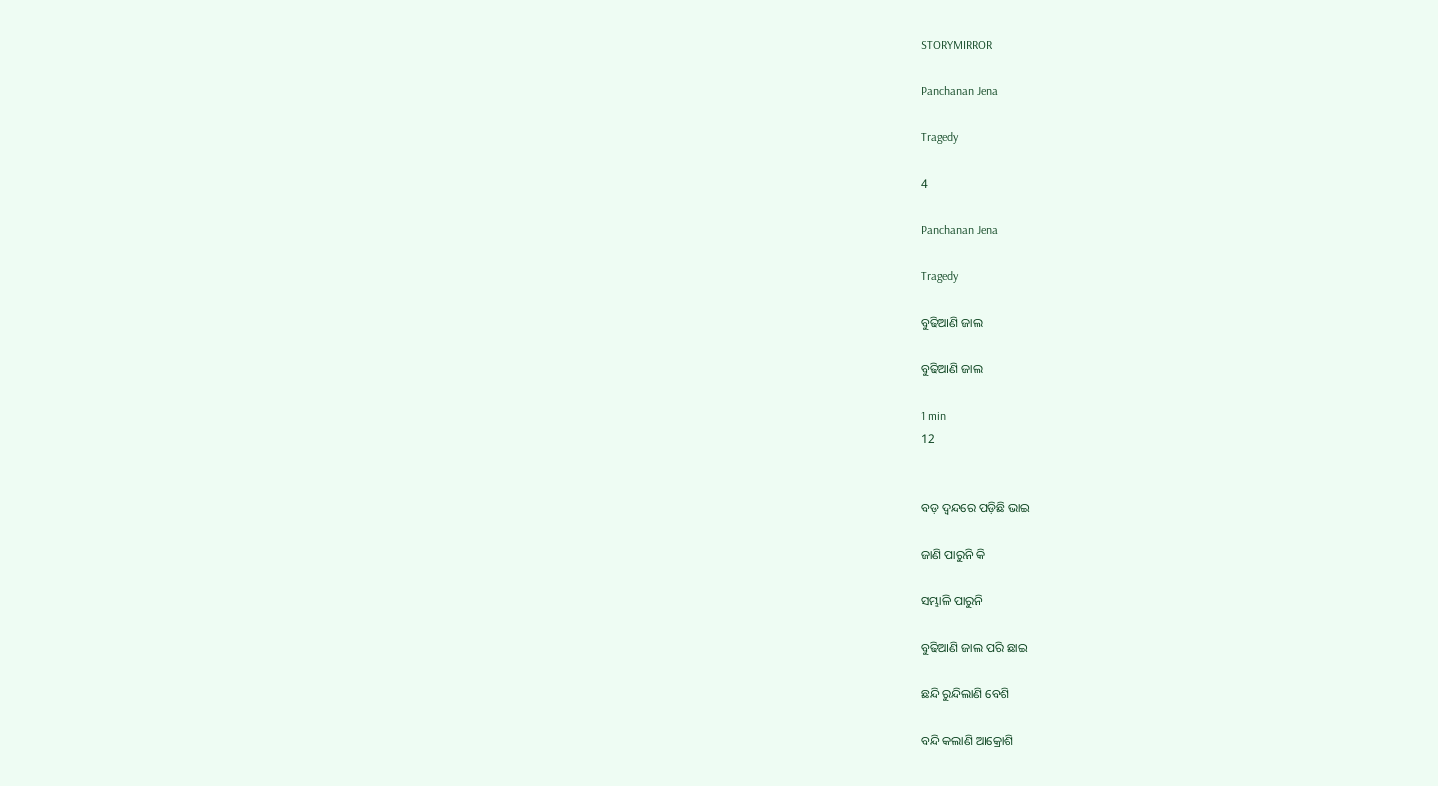STORYMIRROR

Panchanan Jena

Tragedy

4

Panchanan Jena

Tragedy

ବୁଢିଆଣି ଜାଲ

ବୁଢିଆଣି ଜାଲ

1 min
12


ବଡ଼ ଦ୍ଵନ୍ଦରେ ପଡ଼ିଛି ଭାଇ

ଜାଣି ପାରୁନି କି

ସମ୍ଭାଳି ପାରୁନି

ବୁଢିଆଣି ଜାଲ ପରି ଛାଇ

ଛନ୍ଦି ରୁନ୍ଦିଲାଣି ବେଶି

ବନ୍ଦି କଲାଣି ଆକ୍ରୋଶି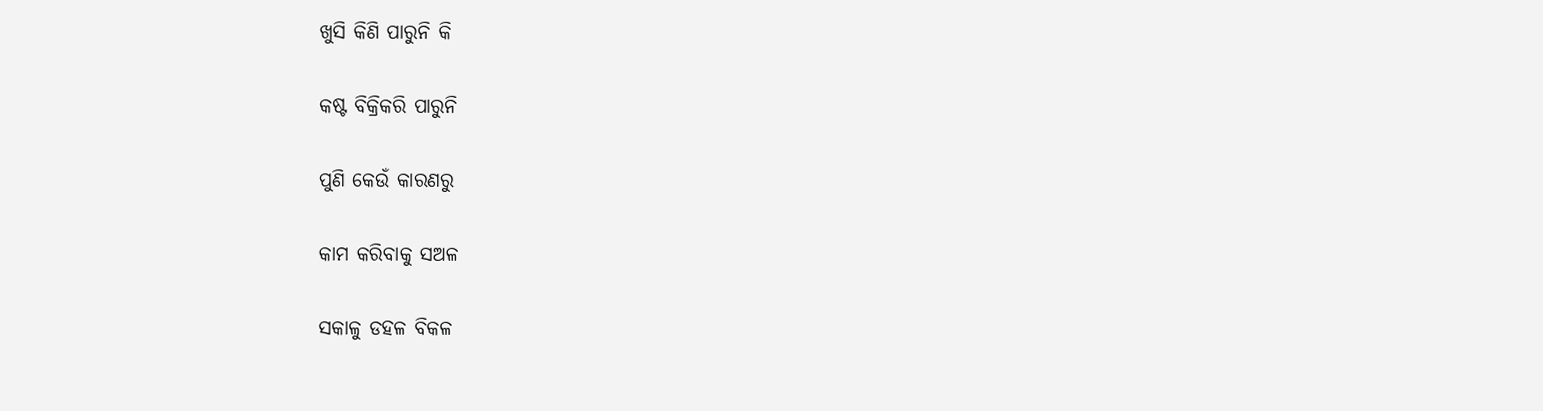ଖୁସି କିଣି ପାରୁନି କି

କଷ୍ଟ ବିକ୍ରିକରି ପାରୁନି

ପୁଣି କେଉଁ କାରଣରୁ

କାମ କରିବାକୁ ସଅଳ

ସକାଳୁ ଡହଳ ବିକଳ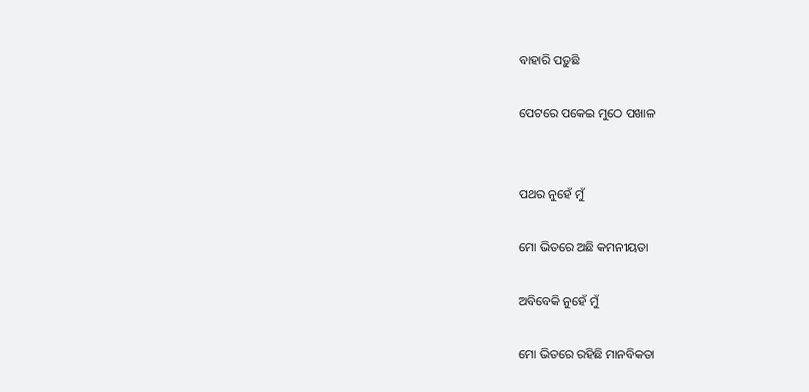ବାହାରି ପଡ଼ୁଛି

ପେଟରେ ପକେଇ ମୁଠେ ପଖାଳ


ପଥର ନୁହେଁ ମୁଁ

ମୋ ଭିତରେ ଅଛି କମନୀୟତା

ଅବିବେକି ନୁହେଁ ମୁଁ

ମୋ ଭିତରେ ରହିଛି ମାନବିକତା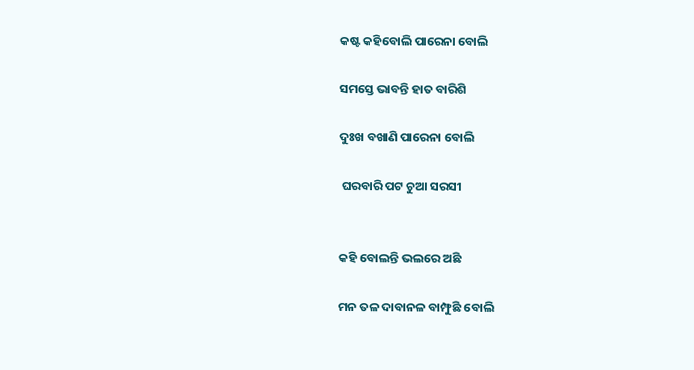କଷ୍ଟ କହିବୋଲି ପାରେନା ବୋଲି

ସମସ୍ତେ ଭାବନ୍ତି ହାତ ବାରିଶି

ଦୁଃଖ ବଖାଣି ପାରେନା ବୋଲି

 ଘରବାରି ପଟ ଚୁଆ ସରସୀ


କହି ବୋଲନ୍ତି ଭଲରେ ଅଛି

ମନ ତଳ ଦାବାନଳ ବାମ୍ଫୁଛି ବୋଲି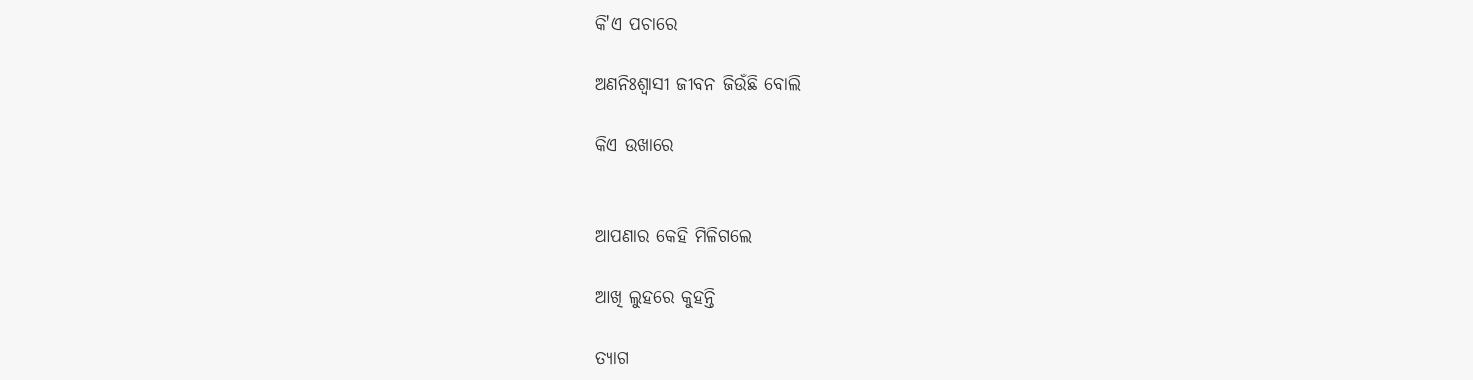କି'ଏ ପଚାରେ

ଅଣନିଃଶ୍ଵାସୀ ଜୀବନ ଜିଉଁଛି ବୋଲି

କିଏ ଉଖାରେ


ଆପଣାର କେହି ମିଳିଗଲେ

ଆଖି ଲୁହରେ କୁହନ୍ତି

ତ୍ୟାଗ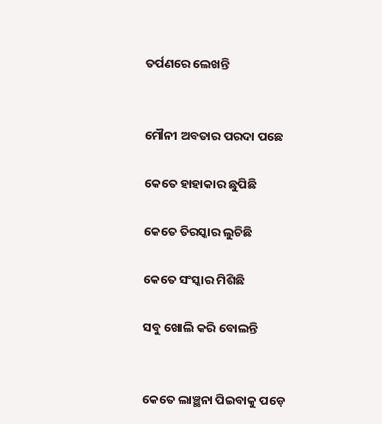ତର୍ପଣରେ ଲେଖନ୍ତି


ମୌନୀ ଅବତାର ପରଦା ପଛେ

କେତେ ହାହାକାର ଛୁପିଛି

କେତେ ତିରସ୍କାର ଲୁଚିଛି

କେତେ ସଂସ୍କାର ମିଶିଛି

ସବୁ ଖୋଲି କରି ବୋଲନ୍ତି


କେତେ ଲାଞ୍ଛନା ପିଇବାକୁ ପଡ଼େ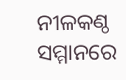ନୀଳକଣ୍ଠ ସମ୍ମାନରେ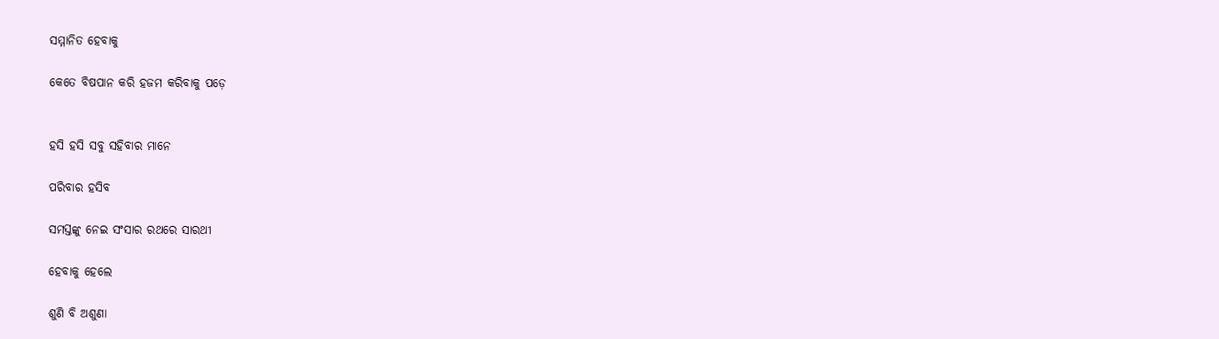ସମ୍ମାନିତ ହେବାକୁ

କେତେ ବିଷପାନ କରି ହଜମ କରିବାକୁ ପଡ଼େ


ହସି ହସି ସବୁ ସହିବାର ମାନେ

ପରିବାର ହସିବ

ସମସ୍ତଙ୍କୁ ନେଇ ସଂସାର ରଥରେ ସାରଥୀ

ହେବାକୁ ହେଲେ

ଶୁଣି ବି ଅଶୁଣା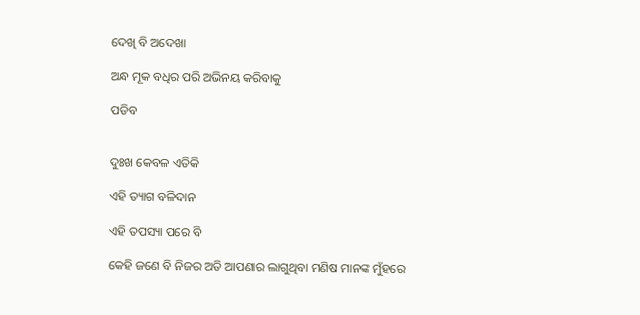ଦେଖି ବି ଅଦେଖା

ଅନ୍ଧ ମୂକ ବଧିର ପରି ଅଭିନୟ କରିବାକୁ

ପଡିବ


ଦୁଃଖ କେବଳ ଏତିକି

ଏହି ତ୍ୟାଗ ବଳିଦାନ

ଏହି ତପସ୍ୟା ପରେ ବି

କେହି ଜଣେ ବି ନିଜର ଅତି ଆପଣାର ଲାଗୁଥିବା ମଣିଷ ମାନଙ୍କ ମୁଁହରେ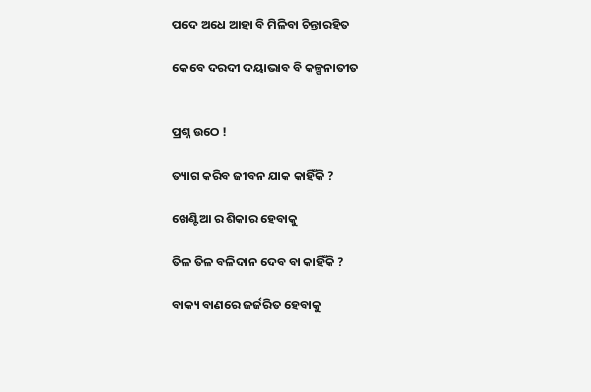ପଦେ ଅଧେ ଆହା ବି ମିଳିବା ଚିନ୍ତାରହିତ

କେବେ ଦରଦୀ ଦୟାଭାବ ବି କଳ୍ପନାତୀତ


ପ୍ରଶ୍ନ ଉଠେ !

ତ୍ୟାଗ କରିବ ଜୀବନ ଯାକ କାହିଁକି ?

ଖେଣ୍ଟିଆ ର ଶିକାର ହେବାକୁ

ତିଳ ତିଳ ବଳିଦାନ ଦେବ ବା କାହିଁକି ?

ବାକ୍ୟ ବାଣରେ ଜର୍ଜରିତ ହେବାକୁ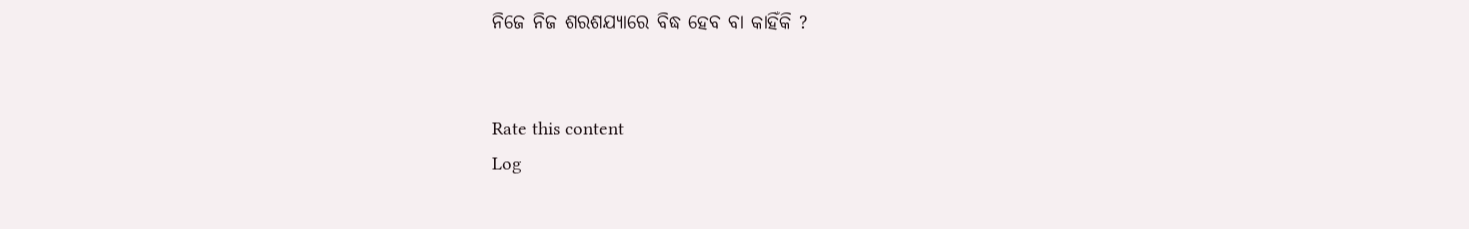ନିଜେ ନିଜ ଶରଶଯ୍ୟାରେ ବିଦ୍ଧ ହେବ ବା କାହିଁକି ?


Rate this content
Log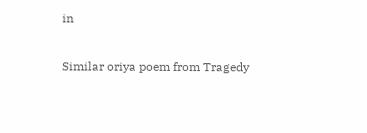in

Similar oriya poem from Tragedy